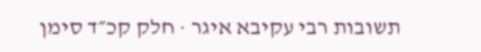תשובות רבי עקיבא איגר · חלק קכ״ד סימן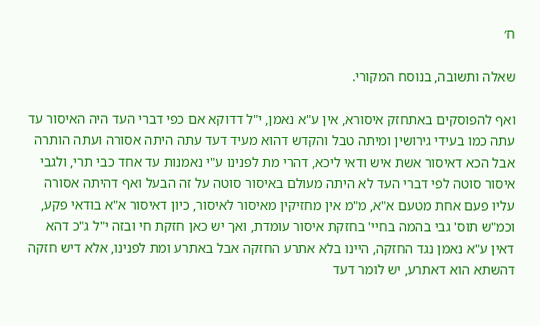ח׳

שאלה ותשובה, בנוסח המקורי.

ואף להפוסקים באתחזק איסורא, אין ע"א נאמן, י"ל דדוקא אם כפי דברי העד היה האיסור עד עתה כמו בעידי גירושין ומיתה טבל והקדש דהוא מעיד דעד עתה היתה אסורה ועתה הותרה אבל הכא דאיסור אשת איש ודאי ליכא, דהרי מת לפנינו ע"י נאמנות עד אחד כבי תרי, ולגבי איסור סוטה לפי דברי העד לא היתה מעולם באיסור סוטה על זה הבעל ואף דהיתה אסורה עליו פעם אחת מטעם א"א, מ"מ אין מחזיקין מאיסור לאיסור, כיון דאיסור א"א בודאי פקע, וכמ"ש תוס' גבי בהמה בחיי' בחזקת איסור עומדת, ואך יש כאן חזקת חי ובזה י"ל ג"כ דהא דאין ע"א נאמן נגד החזקה, היינו בלא אתרע החזקה אבל באתרע ומת לפנינו, אלא דיש חזקה דהשתא הוא דאתרע, יש לומר דעד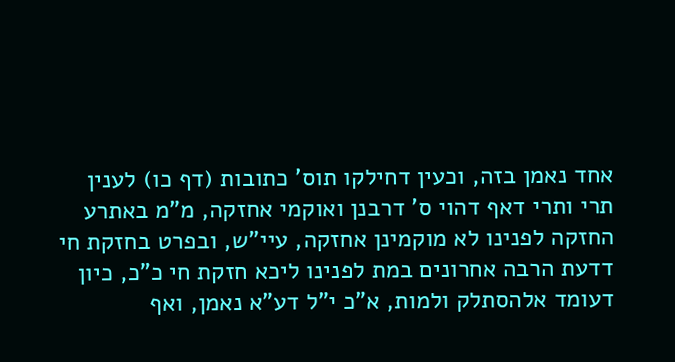אחד נאמן בזה, וכעין דחילקו תוס' כתובות (דף כו) לענין תרי ותרי דאף דהוי ס' דרבנן ואוקמי אחזקה, מ"מ באתרע החזקה לפנינו לא מוקמינן אחזקה, עיי"ש, ובפרט בחזקת חי דדעת הרבה אחרונים במת לפנינו ליכא חזקת חי כ"כ, כיון דעומד אלהסתלק ולמות, א"כ י"ל דע"א נאמן, ואף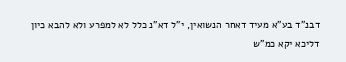דבנ"ד בע"א מעיד דאחר הנשואין, י"ל דא"נ כלל לא למפרע ולא להבא כיון דליכא יקא כמ"ש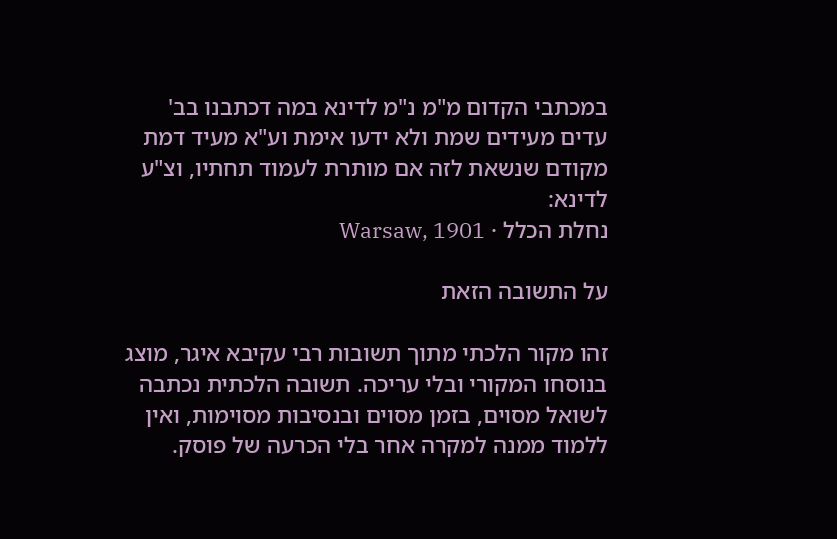במכתבי הקדום מ"מ נ"מ לדינא במה דכתבנו בב' עדים מעידים שמת ולא ידעו אימת וע"א מעיד דמת מקודם שנשאת לזה אם מותרת לעמוד תחתיו, וצ"ע לדינא:
נחלת הכלל · Warsaw, 1901

על התשובה הזאת

זהו מקור הלכתי מתוך תשובות רבי עקיבא איגר, מוצג בנוסחו המקורי ובלי עריכה. תשובה הלכתית נכתבה לשואל מסוים, בזמן מסוים ובנסיבות מסוימות, ואין ללמוד ממנה למקרה אחר בלי הכרעה של פוסק.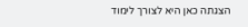הצגתה כאן היא לצורך לימוד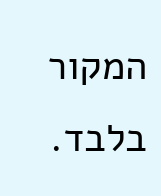המקור בלבד.